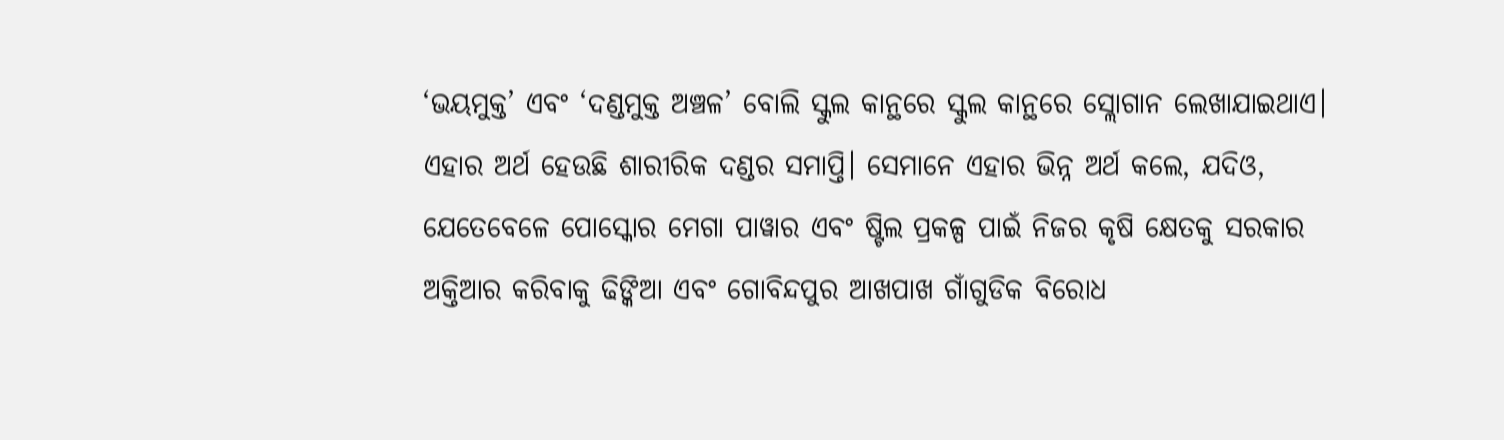‘ଭୟମୁକ୍ତ’ ଏବଂ ‘ଦଣ୍ଡମୁକ୍ତ ଅଞ୍ଚଳ’ ବୋଲି ସ୍କୁଲ କାନ୍ଥରେ ସ୍କୁଲ କାନ୍ଥରେ ସ୍ଲୋଗାନ ଲେଖାଯାଇଥାଏ। ଏହାର ଅର୍ଥ ହେଉଛି ଶାରୀରିକ ଦଣ୍ଡର ସମାପ୍ତି। ସେମାନେ ଏହାର ଭିନ୍ନ ଅର୍ଥ କଲେ, ଯଦିଓ, ଯେତେବେଳେ ପୋସ୍କୋର ମେଗା ପାୱାର ଏବଂ ଷ୍ଟିଲ ପ୍ରକଳ୍ପ ପାଇଁ ନିଜର କୃଷି କ୍ଷେତକୁ ସରକାର ଅକ୍ତିଆର କରିବାକୁ ଢିଙ୍କିଆ ଏବଂ ଗୋବିନ୍ଦପୁର ଆଖପାଖ ଗାଁଗୁଡିକ ବିରୋଧ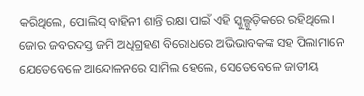କରିଥିଲେ, ପୋଲିସ୍ ବାହିନୀ ଶାନ୍ତି ରକ୍ଷା ପାଇଁ ଏହି ସ୍କୁଲ୍ଗୁଡ଼ିକରେ ରହିଥିଲେ।
ଜୋର ଜବରଦସ୍ତ ଜମି ଅଧିଗ୍ରହଣ ବିରୋଧରେ ଅଭିଭାବକଙ୍କ ସହ ପିଲାମାନେ ଯେତେବେଳେ ଆନ୍ଦୋଳନରେ ସାମିଲ ହେଲେ, ସେତେବେଳେ ଜାତୀୟ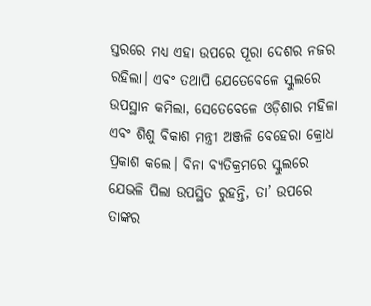ସ୍ତରରେ ମଧ୍ୟ ଏହା ଉପରେ ପୂରା ଦେଶର ନଜର ରହିଲା। ଏବଂ ତଥାପି ଯେତେବେଳେ ସ୍କୁଲରେ ଉପସ୍ଥାନ କମିଲା, ସେତେବେଳେ ଓଡ଼ିଶାର ମହିଳା ଏବଂ ଶିଶୁ ବିକାଶ ମନ୍ତ୍ରୀ ଅଞ୍ଜଳି ବେହେରା କ୍ରୋଧ ପ୍ରକାଶ କଲେ। ବିନା ବ୍ୟତିକ୍ରମରେ ସ୍କୁଲରେ ଯେଭଳି ପିଲା ଉପସ୍ଥିତ ରୁହନ୍ତି, ତା’ ଉପରେ ତାଙ୍କର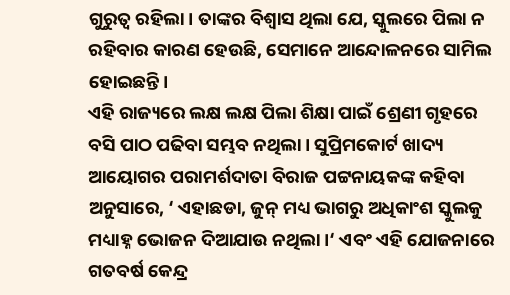ଗୁରୁତ୍ଵ ରହିଲା। ତାଙ୍କର ବିଶ୍ୱାସ ଥିଲା ଯେ, ସ୍କୁଲରେ ପିଲା ନ ରହିବାର କାରଣ ହେଉଛି, ସେମାନେ ଆନ୍ଦୋଳନରେ ସାମିଲ ହୋଇଛନ୍ତି।
ଏହି ରାଜ୍ୟରେ ଲକ୍ଷ ଲକ୍ଷ ପିଲା ଶିକ୍ଷା ପାଇଁ ଶ୍ରେଣୀ ଗୃହରେ ବସି ପାଠ ପଢିବା ସମ୍ଭବ ନଥିଲା। ସୁପ୍ରିମକୋର୍ଟ ଖାଦ୍ୟ ଆୟୋଗର ପରାମର୍ଶଦାତା ବିରାଜ ପଟ୍ଟନାୟକଙ୍କ କହିବା ଅନୁସାରେ, ‘ ଏହାଛଡା, ଜୁନ୍ ମଧ୍ୟ ଭାଗରୁ ଅଧିକାଂଶ ସ୍କୁଲକୁ ମଧ୍ୟାହ୍ନ ଭୋଜନ ଦିଆଯାଉ ନଥିଲା।‘ ଏବଂ ଏହି ଯୋଜନାରେ ଗତବର୍ଷ କେନ୍ଦ୍ର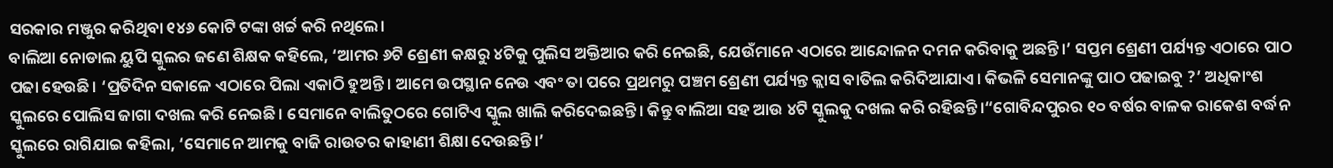ସରକାର ମଞ୍ଜୁର କରିଥିବା ୧୪୬ କୋଟି ଟଙ୍କା ଖର୍ଚ୍ଚ କରି ନଥିଲେ।
ବାଲିଆ ନୋଡାଲ ୟୁପି ସ୍କୁଲର ଜଣେ ଶିକ୍ଷକ କହିଲେ, ‘ଆମର ୬ଟି ଶ୍ରେଣୀ କକ୍ଷରୁ ୪ଟିକୁ ପୁଲିସ ଅକ୍ତିଆର କରି ନେଇଛି, ଯେଉଁମାନେ ଏଠାରେ ଆନ୍ଦୋଳନ ଦମନ କରିବାକୁ ଅଛନ୍ତି।’ ସପ୍ତମ ଶ୍ରେଣୀ ପର୍ଯ୍ୟନ୍ତ ଏଠାରେ ପାଠ ପଢା ହେଉଛି। ‘ପ୍ରତିଦିନ ସକାଳେ ଏଠାରେ ପିଲା ଏକାଠି ହୁଅନ୍ତି। ଆମେ ଉପସ୍ଥାନ ନେଉ ଏବଂ ତା ପରେ ପ୍ରଥମରୁ ପଞ୍ଚମ ଶ୍ରେଣୀ ପର୍ଯ୍ୟନ୍ତ କ୍ଲାସ ବାତିଲ କରିଦିଆଯାଏ। କିଭଳି ସେମାନଙ୍କୁ ପାଠ ପଢାଇବୁ ?’ ଅଧିକାଂଶ ସ୍କୁଲରେ ପୋଲିସ ଜାଗା ଦଖଲ କରି ନେଇଛି। ସେମାନେ ବାଲିତୁଠରେ ଗୋଟିଏ ସ୍କୁଲ ଖାଲି କରିଦେଇଛନ୍ତି। କିନ୍ତୁ ବାଲିଆ ସହ ଆଉ ୪ଟି ସ୍କୁଲକୁ ଦଖଲ କରି ରହିଛନ୍ତି।“ଗୋବିନ୍ଦପୁରର ୧୦ ବର୍ଷର ବାଳକ ରାକେଶ ବର୍ଦ୍ଧନ ସ୍କୁଲରେ ରାଗିଯାଇ କହିଲା, ‘ସେମାନେ ଆମକୁ ବାଜି ରାଉତର କାହାଣୀ ଶିକ୍ଷା ଦେଉଛନ୍ତି।’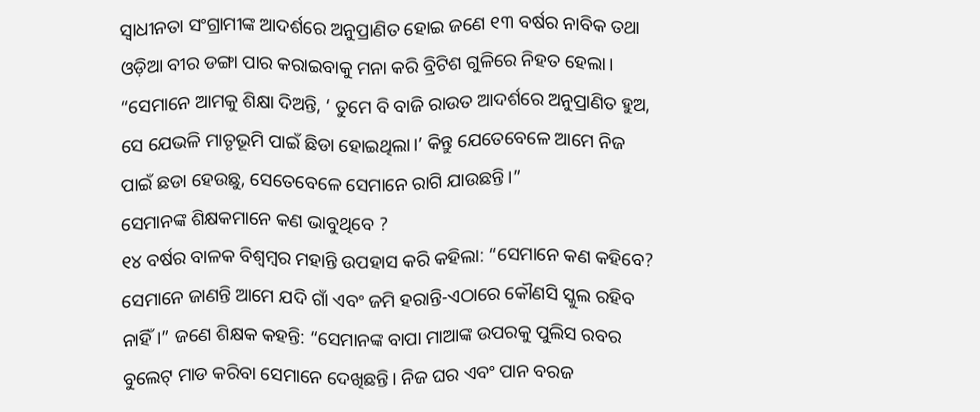ସ୍ୱାଧୀନତା ସଂଗ୍ରାମୀଙ୍କ ଆଦର୍ଶରେ ଅନୁପ୍ରାଣିତ ହୋଇ ଜଣେ ୧୩ ବର୍ଷର ନାବିକ ତଥା ଓଡ଼ିଆ ବୀର ଡଙ୍ଗା ପାର କରାଇବାକୁ ମନା କରି ବ୍ରିଟିଶ ଗୁଳିରେ ନିହତ ହେଲା। “ସେମାନେ ଆମକୁ ଶିକ୍ଷା ଦିଅନ୍ତି, ‘ ତୁମେ ବି ବାଜି ରାଉତ ଆଦର୍ଶରେ ଅନୁପ୍ରାଣିତ ହୁଅ, ସେ ଯେଭଳି ମାତୃଭୂମି ପାଇଁ ଛିଡା ହୋଇଥିଲା।’ କିନ୍ତୁ ଯେତେବେଳେ ଆମେ ନିଜ ପାଇଁ ଛଡା ହେଉଛୁ, ସେତେବେଳେ ସେମାନେ ରାଗି ଯାଉଛନ୍ତି।”
ସେମାନଙ୍କ ଶିକ୍ଷକମାନେ କଣ ଭାବୁଥିବେ ?
୧୪ ବର୍ଷର ବାଳକ ବିଶ୍ୱମ୍ବର ମହାନ୍ତି ଉପହାସ କରି କହିଲା: “ସେମାନେ କଣ କହିବେ? ସେମାନେ ଜାଣନ୍ତି ଆମେ ଯଦି ଗାଁ ଏବଂ ଜମି ହରାନ୍ତି-ଏଠାରେ କୌଣସି ସ୍କୁଲ ରହିବ ନାହିଁ।” ଜଣେ ଶିକ୍ଷକ କହନ୍ତି: “ସେମାନଙ୍କ ବାପା ମାଆଙ୍କ ଉପରକୁ ପୁଲିସ ରବର ବୁଲେଟ୍ ମାଡ କରିବା ସେମାନେ ଦେଖିଛନ୍ତି। ନିଜ ଘର ଏବଂ ପାନ ବରଜ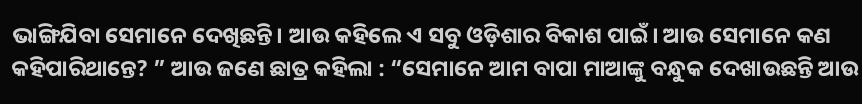ଭାଙ୍ଗିଯିବା ସେମାନେ ଦେଖିଛନ୍ତି। ଆଉ କହିଲେ ଏ ସବୁ ଓଡ଼ିଶାର ବିକାଶ ପାଇଁ। ଆଉ ସେମାନେ କଣ କହିପାରିଥାନ୍ତେ? ” ଆଉ ଜଣେ ଛାତ୍ର କହିଲା : “ସେମାନେ ଆମ ବାପା ମାଆଙ୍କୁ ବନ୍ଧୁକ ଦେଖାଉଛନ୍ତି ଆଉ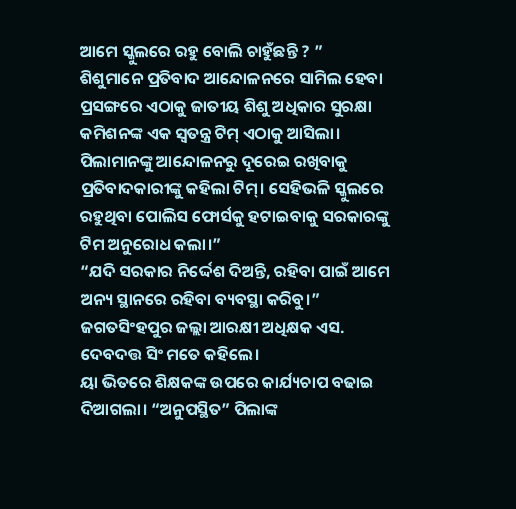ଆମେ ସ୍କୁଲରେ ରହୁ ବୋଲି ଚାହୁଁଛନ୍ତି ? ”
ଶିଶୁମାନେ ପ୍ରତିବାଦ ଆନ୍ଦୋଳନରେ ସାମିଲ ହେବା ପ୍ରସଙ୍ଗରେ ଏଠାକୁ ଜାତୀୟ ଶିଶୁ ଅଧିକାର ସୁରକ୍ଷା କମିଶନଙ୍କ ଏକ ସ୍ୱତନ୍ତ୍ର ଟିମ୍ ଏଠାକୁ ଆସିଲା। ପିଲାମାନଙ୍କୁ ଆନ୍ଦୋଳନରୁ ଦୂରେଇ ରଖିବାକୁ ପ୍ରତିବାଦକାରୀଙ୍କୁ କହିଲା ଟିମ୍। ସେହିଭଳି ସ୍କୁଲରେ ରହୁଥିବା ପୋଲିସ ଫୋର୍ସକୁ ହଟାଇବାକୁ ସରକାରଙ୍କୁ ଟିମ ଅନୁରୋଧ କଲା।”
“ଯଦି ସରକାର ନିର୍ଦ୍ଦେଶ ଦିଅନ୍ତି, ରହିବା ପାଇଁ ଆମେ ଅନ୍ୟ ସ୍ଥାନରେ ରହିବା ବ୍ୟବସ୍ଥା କରିବୁ।” ଜଗତସିଂହପୁର ଜଲ୍ଲା ଆରକ୍ଷୀ ଅଧିକ୍ଷକ ଏସ. ଦେବଦତ୍ତ ସିଂ ମତେ କହିଲେ।
ୟା ଭିତରେ ଶିକ୍ଷକଙ୍କ ଉପରେ କାର୍ଯ୍ୟଚାପ ବଢାଇ ଦିଆଗଲା। “ଅନୁପସ୍ଥିତ” ପିଲାଙ୍କ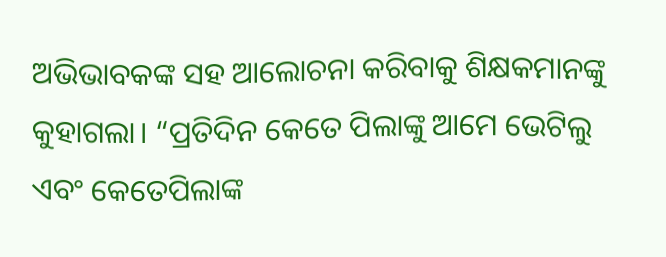ଅଭିଭାବକଙ୍କ ସହ ଆଲୋଚନା କରିବାକୁ ଶିକ୍ଷକମାନଙ୍କୁ କୁହାଗଲା। “ପ୍ରତିଦିନ କେତେ ପିଲାଙ୍କୁ ଆମେ ଭେଟିଲୁ ଏବଂ କେତେପିଲାଙ୍କ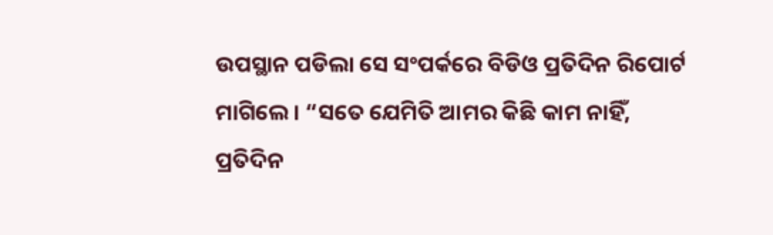ଉପସ୍ଥାନ ପଡିଲା ସେ ସଂପର୍କରେ ବିଡିଓ ପ୍ରତିଦିନ ରିପୋର୍ଟ ମାଗିଲେ। “ସତେ ଯେମିତି ଆମର କିଛି କାମ ନାହିଁ, ପ୍ରତିଦିନ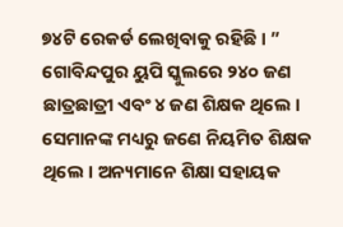୭୪ଟି ରେକର୍ଡ ଲେଖିବାକୁ ରହିଛି। ”
ଗୋବିନ୍ଦପୁର ୟୁପି ସ୍କୁଲରେ ୨୪୦ ଜଣ ଛାତ୍ରଛାତ୍ରୀ ଏବଂ ୪ ଜଣ ଶିକ୍ଷକ ଥିଲେ। ସେମାନଙ୍କ ମଧ୍ୟରୁ ଜଣେ ନିୟମିତ ଶିକ୍ଷକ ଥିଲେ। ଅନ୍ୟମାନେ ଶିକ୍ଷା ସହାୟକ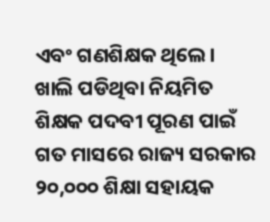ଏବଂ ଗଣଶିକ୍ଷକ ଥିଲେ। ଖାଲି ପଡିଥିବା ନିୟମିତ ଶିକ୍ଷକ ପଦବୀ ପୂରଣ ପାଇଁ ଗତ ମାସରେ ରାଜ୍ୟ ସରକାର ୨୦,୦୦୦ ଶିକ୍ଷା ସହାୟକ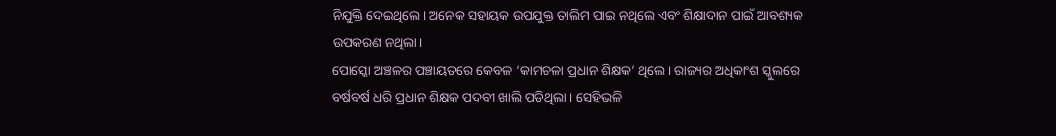ନିଯୁକ୍ତି ଦେଇଥିଲେ। ଅନେକ ସହାୟକ ଉପଯୁକ୍ତ ତାଲିମ ପାଇ ନଥିଲେ ଏବଂ ଶିକ୍ଷାଦାନ ପାଇଁ ଆବଶ୍ୟକ ଉପକରଣ ନଥିଲା।
ପୋସ୍କୋ ଅଞ୍ଚଳର ପଞ୍ଚାୟତରେ କେବଳ ‘କାମଚଳା ପ୍ରଧାନ ଶିକ୍ଷକ’ ଥିଲେ। ରାଜ୍ୟର ଅଧିକାଂଶ ସ୍କୁଲରେ ବର୍ଷବର୍ଷ ଧରି ପ୍ରଧାନ ଶିକ୍ଷକ ପଦବୀ ଖାଲି ପଡିଥିଲା। ସେହିଭଳି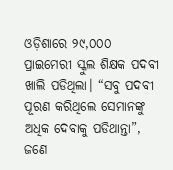ଓଡ଼ିଶାରେ ୨୯,୦୦୦ ପ୍ରାଇମେରୀ ସ୍କୁଲ ଶିକ୍ଷକ ପଦବୀ ଖାଲି ପଡିଥିଲା। “ସବୁ ପଦବୀ ପୂରଣ କରିଥିଲେ ସେମାନଙ୍କୁ ଅଧିକ ଦେବାକୁ ପଡିଥାନ୍ତା”, ଜଣେ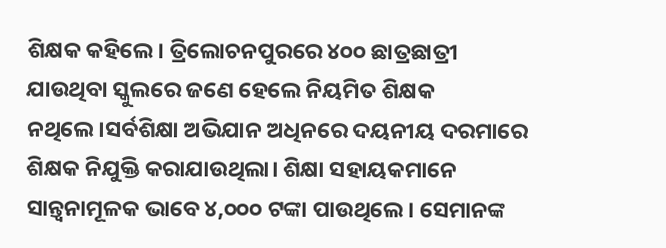ଶିକ୍ଷକ କହିଲେ। ତ୍ରିଲୋଚନପୁରରେ ୪୦୦ ଛାତ୍ରଛାତ୍ରୀ ଯାଉଥିବା ସ୍କୁଲରେ ଜଣେ ହେଲେ ନିୟମିତ ଶିକ୍ଷକ ନଥିଲେ।ସର୍ବଶିକ୍ଷା ଅଭିଯାନ ଅଧିନରେ ଦୟନୀୟ ଦରମାରେ ଶିକ୍ଷକ ନିଯୁକ୍ତି କରାଯାଉଥିଲା। ଶିକ୍ଷା ସହାୟକମାନେ ସାନ୍ତ୍ୱନାମୂଳକ ଭାବେ ୪,୦୦୦ ଟଙ୍କା ପାଉଥିଲେ। ସେମାନଙ୍କ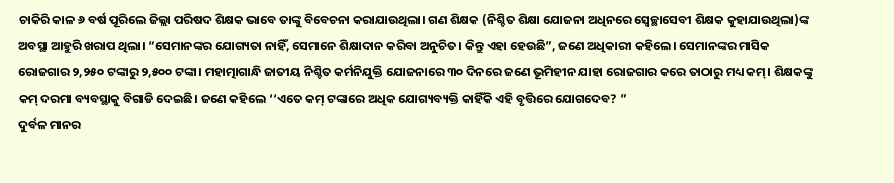ଚାକିରି କାଳ ୬ ବର୍ଷ ପୂରିଲେ ଜିଲ୍ଲା ପରିଷଦ ଶିକ୍ଷକ ଭାବେ ତାଙ୍କୁ ବିବେଚନା କରାଯାଉଥିଲା। ଗଣ ଶିକ୍ଷକ (ନିଶ୍ଚିତ ଶିକ୍ଷା ଯୋଜନା ଅଧିନରେ ସ୍ୱେଚ୍ଛାସେବୀ ଶିକ୍ଷକ କୁହାଯାଉଥିଲା)ଙ୍କ ଅବସ୍ଥା ଆହୁରି ଖରାପ ଥିଲା। “ସେମାନଙ୍କର ଯୋଗ୍ୟତା ନାହିଁ, ସେମାନେ ଶିକ୍ଷାଦାନ କରିବା ଅନୁଚିତ। କିନ୍ତୁ ଏହା ହେଉଛି”, ଜଣେ ଅଧିକାରୀ କହିଲେ। ସେମାନଙ୍କର ମାସିକ ରୋଜଗାର ୨,୨୫୦ ଟଙ୍କାରୁ ୨,୫୦୦ ଟଙ୍କା। ମହାତ୍ମାଗାନ୍ଧି ଜାତୀୟ ନିଶ୍ଚିତ କର୍ମନିଯୁକ୍ତି ଯୋଜନାରେ ୩୦ ଦିନରେ ଜଣେ ଭୂମିହୀନ ଯାହା ରୋଜଗାର କରେ ତାଠାରୁ ମଧ୍ୟ କମ୍। ଶିକ୍ଷକଙ୍କୁ କମ୍ ଦରମା ବ୍ୟବସ୍ଥାକୁ ବିଗାଡି ଦେଇଛି। ଜଣେ କହିଲେ ‘‘ଏତେ କମ୍ ଟଙ୍କାରେ ଅଧିକ ଯୋଗ୍ୟବ୍ୟକ୍ତି କାହିଁକି ଏହି ବୃତ୍ତିରେ ଯୋଗଦେବ? ”
ଦୁର୍ବଳ ମାନର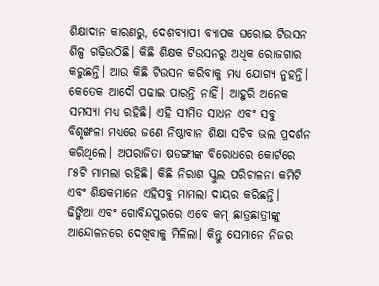ଶିକ୍ଷାଦାନ କାରଣରୁ, ଦେଶବ୍ୟାପୀ ବ୍ୟାପକ ଘରୋଇ ଟିଉସନ ଶିଳ୍ପ ଗଢ଼ିଉଠିଛି। କିଛି ଶିକ୍ଷକ ଟିଉସନରୁ ଅଧିକ ରୋଜଗାର କରୁଛନ୍ତି। ଆଉ କିଛି ଟିଉସନ କରିବାକୁ ମଧ୍ୟ ଯୋଗ୍ୟ ନୁହନ୍ତି। କେତେକ ଆଦୌ ପଢାଇ ପାରନ୍ତି ନାହିଁ। ଆହୁରି ଅନେକ ସମସ୍ୟା ମଧ୍ୟ ରହିଛି। ଏହି ସୀମିତ ସାଧନ ଏବଂ ସବୁ ବିଶୃଙ୍ଖଳା ମଧ୍ୟରେ ଜଣେ ନିଷ୍ଠାବାନ ଶିକ୍ଷା ସଚିବ ଭଲ ପ୍ରଦର୍ଶନ କରିଥିଲେ। ଅପରାଜିତା ଷଡଙ୍ଗୀଙ୍କ ବିରୋଧରେ କୋର୍ଟରେ ୮୫ଟି ମାମଲା ରହିଛି। କିଛି ନିରାଶ ସ୍କୁଲ ପରିଚାଳନା କମିଟି ଏବଂ ଶିକ୍ଷକମାନେ ଏହିସବୁ ମାମଲା ଦାୟର କରିଛନ୍ତି।
ଢିଙ୍କିଆ ଏବଂ ଗୋବିନ୍ଦପୁରରେ ଏବେ କମ୍ ଛାତ୍ରଛାତ୍ରୀଙ୍କୁ ଆନ୍ଦୋଳନରେ ଦେଖିବାକୁ ମିଳିଲା। କିନ୍ତୁ ସେମାନେ ନିଜର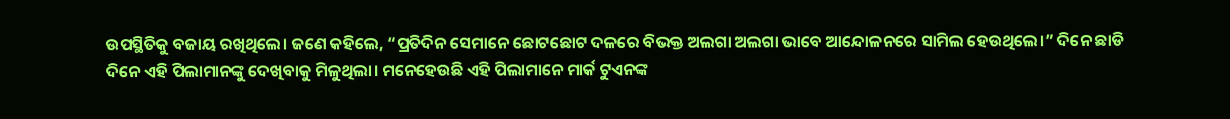ଉପସ୍ଥିତିକୁ ବଜାୟ ରଖିଥିଲେ। ଜଣେ କହିଲେ, “ପ୍ରତିଦିନ ସେମାନେ ଛୋଟଛୋଟ ଦଳରେ ବିଭକ୍ତ ଅଲଗା ଅଲଗା ଭାବେ ଆନ୍ଦୋଳନରେ ସାମିଲ ହେଉଥିଲେ।” ଦିନେ ଛାଡି ଦିନେ ଏହି ପିଲାମାନଙ୍କୁ ଦେଖିବାକୁ ମିଳୁଥିଲା। ମନେହେଉଛି ଏହି ପିଲାମାନେ ମାର୍କ ଟୁଏନଙ୍କ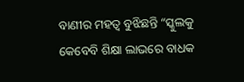ବାଣୀର ମହତ୍ୱ ବୁଝିଛନ୍ତି “ସ୍କୁଲକୁ କେବେବି ଶିକ୍ଷା ଲାଭରେ ବାଧକ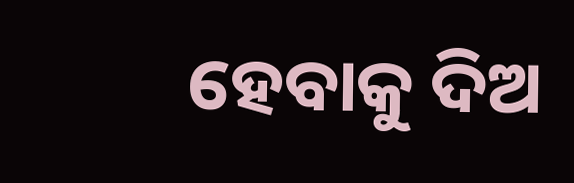ହେବାକୁ ଦିଅ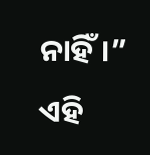ନାହିଁ।”
ଏହି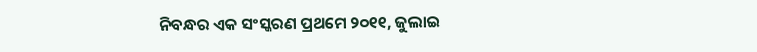ନିବନ୍ଧର ଏକ ସଂସ୍କରଣ ପ୍ରଥମେ ୨୦୧୧, ଜୁଲାଇ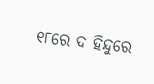୧୮ରେ ଦ ହିନ୍ଦୁରେ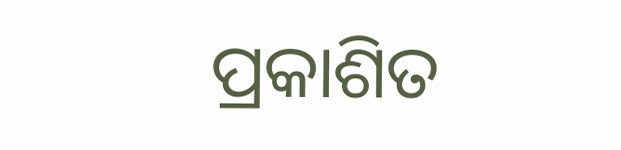ପ୍ରକାଶିତ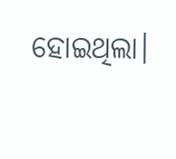ହୋଇଥିଲା।